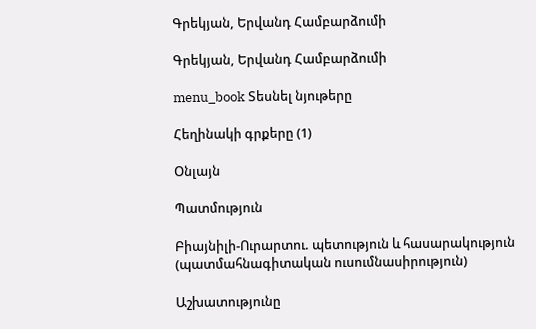Գրեկյան, Երվանդ Համբարձումի

Գրեկյան, Երվանդ Համբարձումի

menu_book Տեսնել նյութերը

Հեղինակի գրքերը (1)

Օնլայն

Պատմություն

Բիայնիլի-Ուրարտու. պետություն և հասարակություն (պատմահնագիտական ուսումնասիրություն)

Աշխատությունը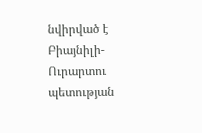նվիրված է Բիայնիլի-Ուրարտու պետության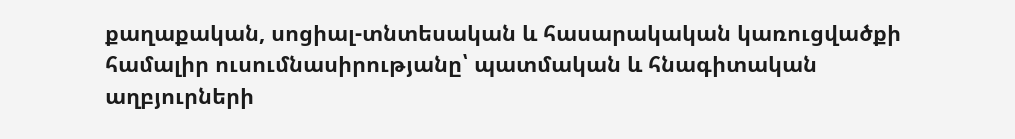քաղաքական, սոցիալ-տնտեսական և հասարակական կառուցվածքի համալիր ուսումնասիրությանը՝ պատմական և հնագիտական աղբյուրների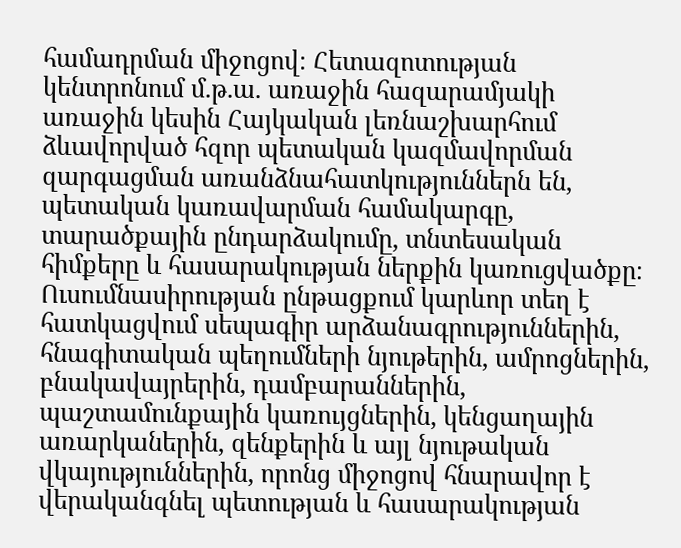համադրման միջոցով։ Հետազոտության կենտրոնում մ.թ.ա. առաջին հազարամյակի առաջին կեսին Հայկական լեռնաշխարհում ձևավորված հզոր պետական կազմավորման զարգացման առանձնահատկություններն են, պետական կառավարման համակարգը, տարածքային ընդարձակումը, տնտեսական հիմքերը և հասարակության ներքին կառուցվածքը։ Ուսումնասիրության ընթացքում կարևոր տեղ է հատկացվում սեպագիր արձանագրություններին, հնագիտական պեղումների նյութերին, ամրոցներին, բնակավայրերին, դամբարաններին, պաշտամունքային կառույցներին, կենցաղային առարկաներին, զենքերին և այլ նյութական վկայություններին, որոնց միջոցով հնարավոր է վերականգնել պետության և հասարակության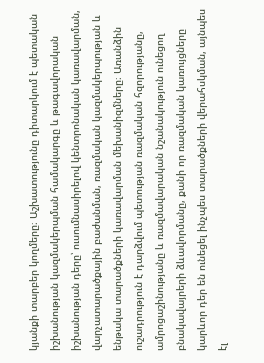կյանքի տարբեր կողմերը։ Աշխատությունը դիտարկում է պետական իշխանության կազմակերպման համակարգը և թագավորական իշխանության դերը՝ ուսումնասիրելով կենտրոնական կառավարման, վարչատարածքային բաժանման, ռազմական կազմակերպության և ենթակա տարածքների կառավարման մեխանիզմները։ Առանձին ուշադրություն է դարձվում պետության ռազմական հզորությանը, ամրոցաշինությանը և ռազմավարական նշանակություն ունեցող բնակավայրերի ձևավորմանը, քանի որ ռազմական կառույցները կարևոր դեր են ունեցել ինչպես տարածքների վերահսկման, այնպես էլ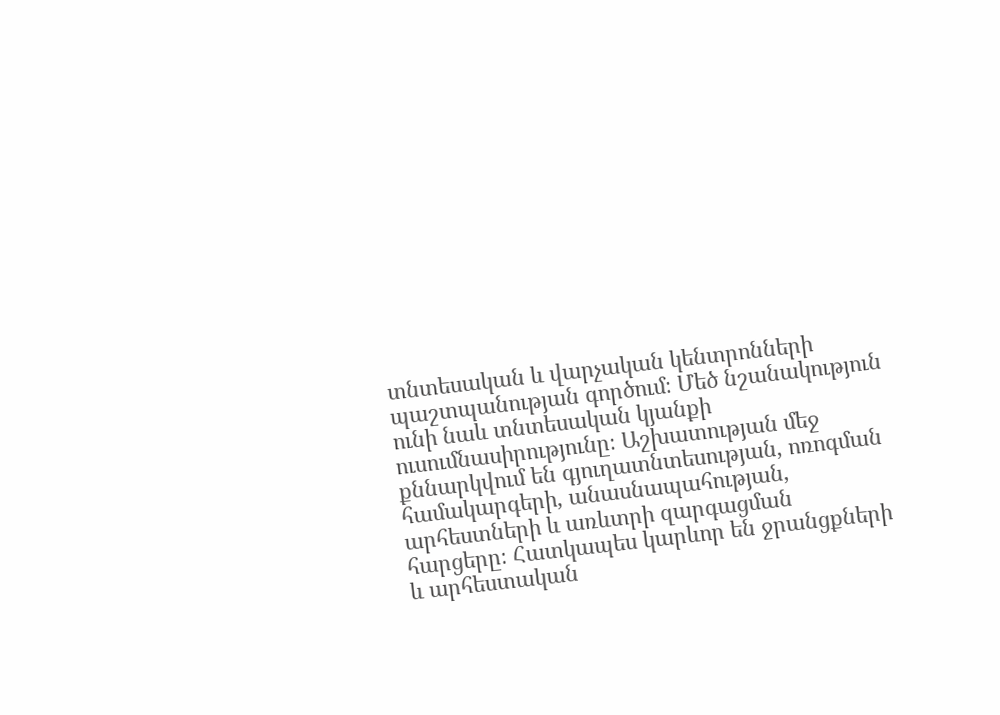տնտեսական և վարչական կենտրոնների պաշտպանության գործում։ Մեծ նշանակություն ունի նաև տնտեսական կյանքի ուսումնասիրությունը։ Աշխատության մեջ քննարկվում են գյուղատնտեսության, ոռոգման համակարգերի, անասնապահության, արհեստների և առևտրի զարգացման հարցերը։ Հատկապես կարևոր են ջրանցքների և արհեստական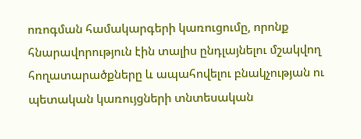ոռոգման համակարգերի կառուցումը, որոնք հնարավորություն էին տալիս ընդլայնելու մշակվող հողատարածքները և ապահովելու բնակչության ու պետական կառույցների տնտեսական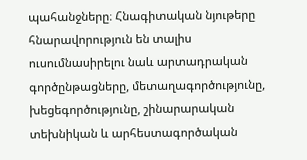պահանջները։ Հնագիտական նյութերը հնարավորություն են տալիս ուսումնասիրելու նաև արտադրական գործընթացները, մետաղագործությունը, խեցեգործությունը, շինարարական տեխնիկան և արհեստագործական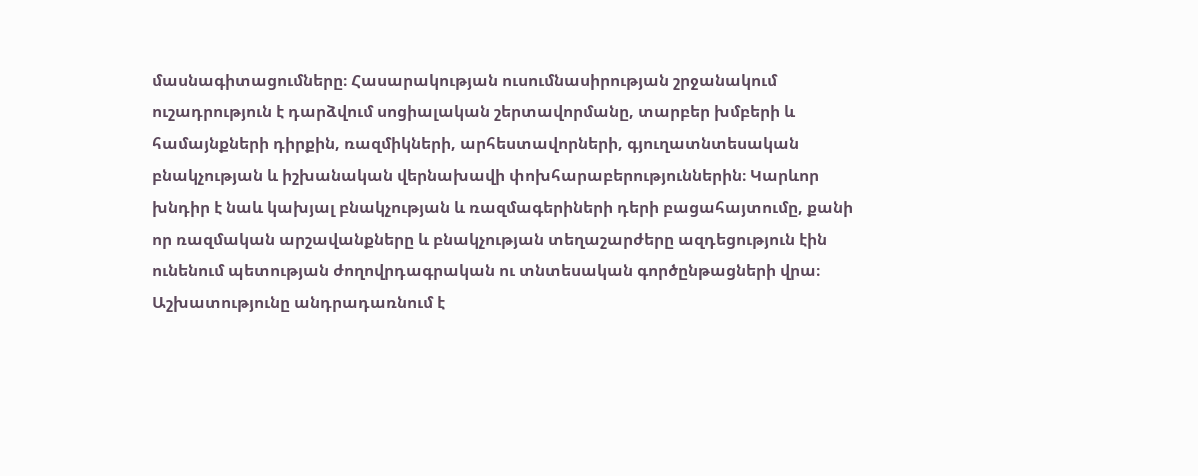մասնագիտացումները։ Հասարակության ուսումնասիրության շրջանակում ուշադրություն է դարձվում սոցիալական շերտավորմանը, տարբեր խմբերի և համայնքների դիրքին, ռազմիկների, արհեստավորների, գյուղատնտեսական բնակչության և իշխանական վերնախավի փոխհարաբերություններին։ Կարևոր խնդիր է նաև կախյալ բնակչության և ռազմագերիների դերի բացահայտումը, քանի որ ռազմական արշավանքները և բնակչության տեղաշարժերը ազդեցություն էին ունենում պետության ժողովրդագրական ու տնտեսական գործընթացների վրա։ Աշխատությունը անդրադառնում է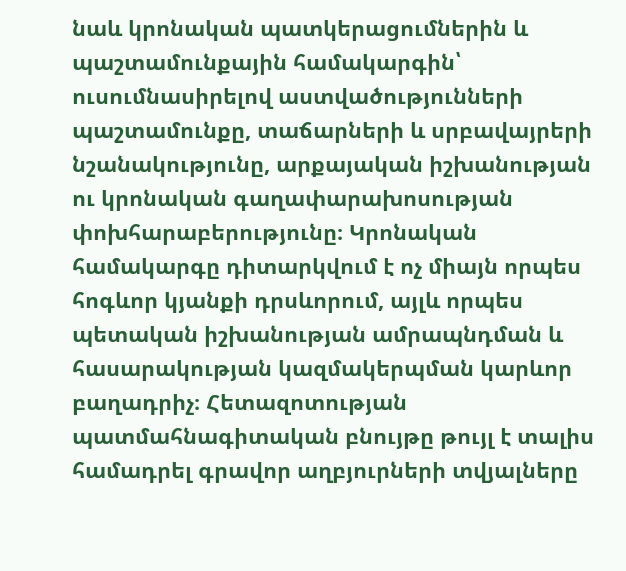նաև կրոնական պատկերացումներին և պաշտամունքային համակարգին՝ ուսումնասիրելով աստվածությունների պաշտամունքը, տաճարների և սրբավայրերի նշանակությունը, արքայական իշխանության ու կրոնական գաղափարախոսության փոխհարաբերությունը։ Կրոնական համակարգը դիտարկվում է ոչ միայն որպես հոգևոր կյանքի դրսևորում, այլև որպես պետական իշխանության ամրապնդման և հասարակության կազմակերպման կարևոր բաղադրիչ։ Հետազոտության պատմահնագիտական բնույթը թույլ է տալիս համադրել գրավոր աղբյուրների տվյալները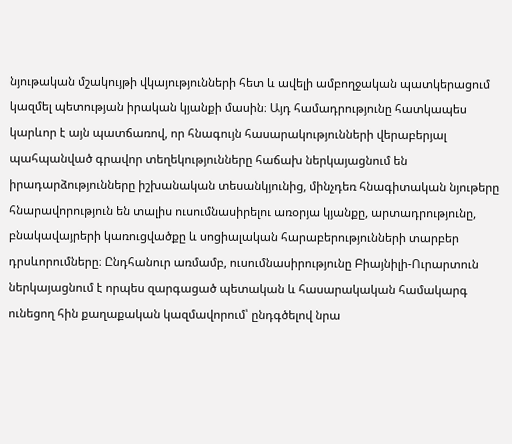նյութական մշակույթի վկայությունների հետ և ավելի ամբողջական պատկերացում կազմել պետության իրական կյանքի մասին։ Այդ համադրությունը հատկապես կարևոր է այն պատճառով, որ հնագույն հասարակությունների վերաբերյալ պահպանված գրավոր տեղեկությունները հաճախ ներկայացնում են իրադարձությունները իշխանական տեսանկյունից, մինչդեռ հնագիտական նյութերը հնարավորություն են տալիս ուսումնասիրելու առօրյա կյանքը, արտադրությունը, բնակավայրերի կառուցվածքը և սոցիալական հարաբերությունների տարբեր դրսևորումները։ Ընդհանուր առմամբ, ուսումնասիրությունը Բիայնիլի-Ուրարտուն ներկայացնում է որպես զարգացած պետական և հասարակական համակարգ ունեցող հին քաղաքական կազմավորում՝ ընդգծելով նրա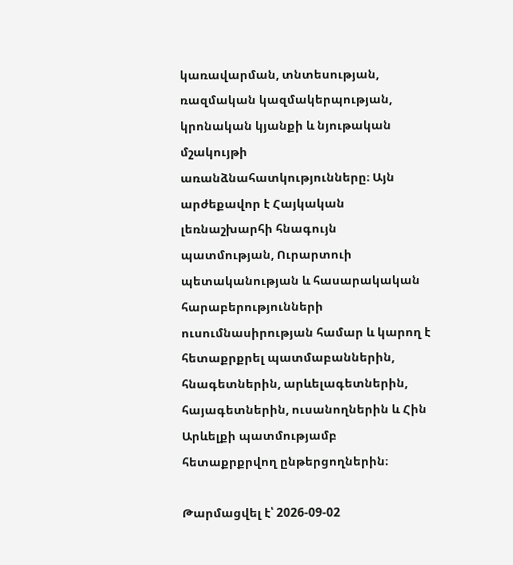կառավարման, տնտեսության, ռազմական կազմակերպության, կրոնական կյանքի և նյութական մշակույթի առանձնահատկությունները։ Այն արժեքավոր է Հայկական լեռնաշխարհի հնագույն պատմության, Ուրարտուի պետականության և հասարակական հարաբերությունների ուսումնասիրության համար և կարող է հետաքրքրել պատմաբաններին, հնագետներին, արևելագետներին, հայագետներին, ուսանողներին և Հին Արևելքի պատմությամբ հետաքրքրվող ընթերցողներին։

Թարմացվել է՝ 2026-09-02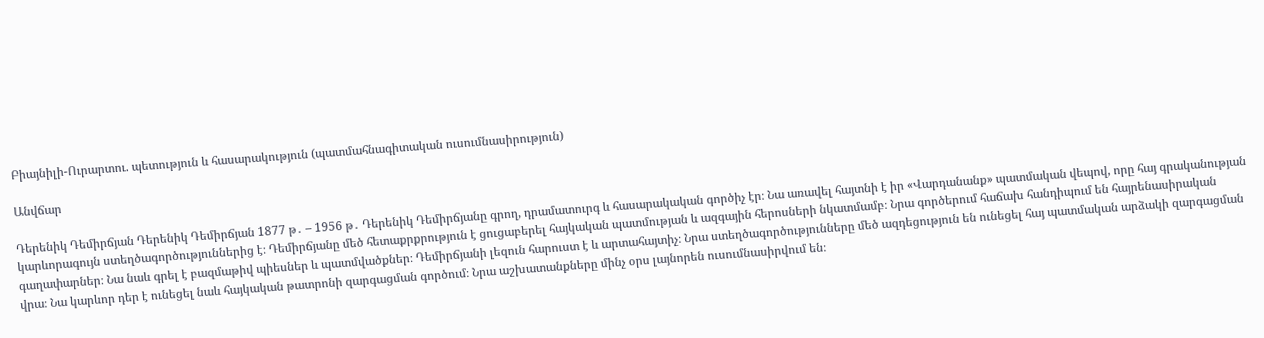Բիայնիլի-Ուրարտու. պետություն և հասարակություն (պատմահնագիտական ուսումնասիրություն)

Անվճար

Դերենիկ Դեմիրճյան Դերենիկ Դեմիրճյան 1877 թ․ – 1956 թ․ Դերենիկ Դեմիրճյանը գրող, դրամատուրգ և հասարակական գործիչ էր։ Նա առավել հայտնի է իր «Վարդանանք» պատմական վեպով, որը հայ գրականության կարևորագույն ստեղծագործություններից է։ Դեմիրճյանը մեծ հետաքրքրություն է ցուցաբերել հայկական պատմության և ազգային հերոսների նկատմամբ։ Նրա գործերում հաճախ հանդիպում են հայրենասիրական գաղափարներ։ Նա նաև գրել է բազմաթիվ պիեսներ և պատմվածքներ։ Դեմիրճյանի լեզուն հարուստ է և արտահայտիչ։ Նրա ստեղծագործությունները մեծ ազդեցություն են ունեցել հայ պատմական արձակի զարգացման վրա։ Նա կարևոր դեր է ունեցել նաև հայկական թատրոնի զարգացման գործում։ Նրա աշխատանքները մինչ օրս լայնորեն ուսումնասիրվում են։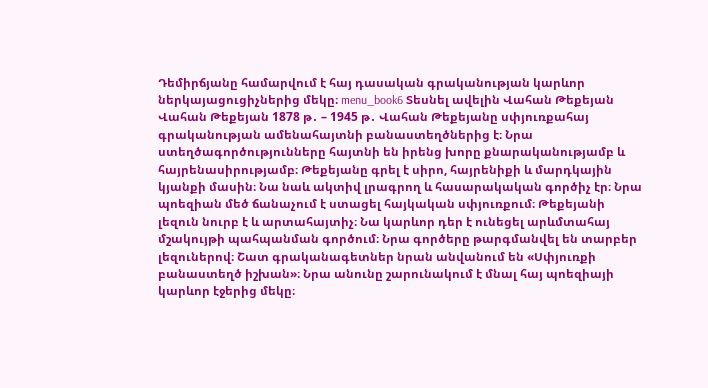Դեմիրճյանը համարվում է հայ դասական գրականության կարևոր ներկայացուցիչներից մեկը։ menu_book6 Տեսնել ավելին Վահան Թեքեյան Վահան Թեքեյան 1878 թ․ – 1945 թ․ Վահան Թեքեյանը սփյուռքահայ գրականության ամենահայտնի բանաստեղծներից է։ Նրա ստեղծագործությունները հայտնի են իրենց խորը քնարականությամբ և հայրենասիրությամբ։ Թեքեյանը գրել է սիրո, հայրենիքի և մարդկային կյանքի մասին։ Նա նաև ակտիվ լրագրող և հասարակական գործիչ էր։ Նրա պոեզիան մեծ ճանաչում է ստացել հայկական սփյուռքում։ Թեքեյանի լեզուն նուրբ է և արտահայտիչ։ Նա կարևոր դեր է ունեցել արևմտահայ մշակույթի պահպանման գործում։ Նրա գործերը թարգմանվել են տարբեր լեզուներով։ Շատ գրականագետներ նրան անվանում են «Սփյուռքի բանաստեղծ իշխան»։ Նրա անունը շարունակում է մնալ հայ պոեզիայի կարևոր էջերից մեկը։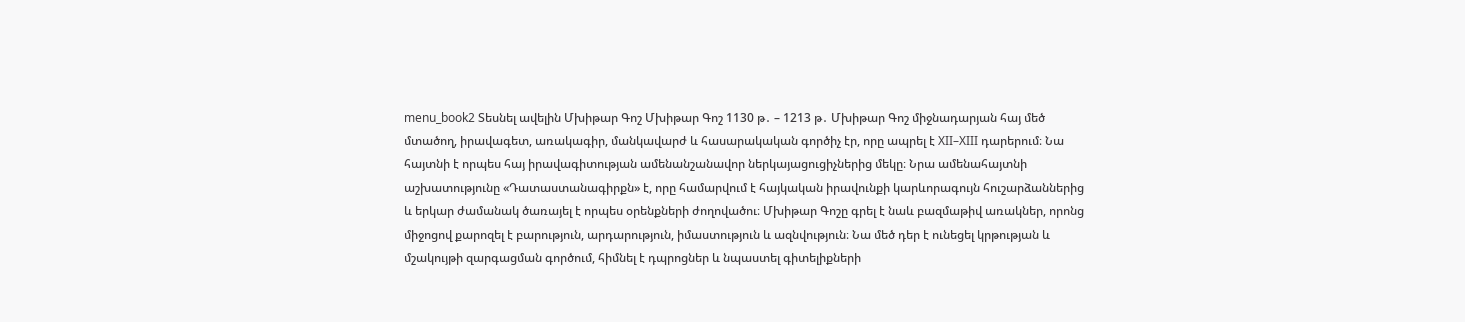menu_book2 Տեսնել ավելին Մխիթար Գոշ Մխիթար Գոշ 1130 թ․ – 1213 թ․ Մխիթար Գոշ միջնադարյան հայ մեծ մտածող, իրավագետ, առակագիր, մանկավարժ և հասարակական գործիչ էր, որը ապրել է XII–XIII դարերում։ Նա հայտնի է որպես հայ իրավագիտության ամենանշանավոր ներկայացուցիչներից մեկը։ Նրա ամենահայտնի աշխատությունը «Դատաստանագիրքն» է, որը համարվում է հայկական իրավունքի կարևորագույն հուշարձաններից և երկար ժամանակ ծառայել է որպես օրենքների ժողովածու։ Մխիթար Գոշը գրել է նաև բազմաթիվ առակներ, որոնց միջոցով քարոզել է բարություն, արդարություն, իմաստություն և ազնվություն։ Նա մեծ դեր է ունեցել կրթության և մշակույթի զարգացման գործում, հիմնել է դպրոցներ և նպաստել գիտելիքների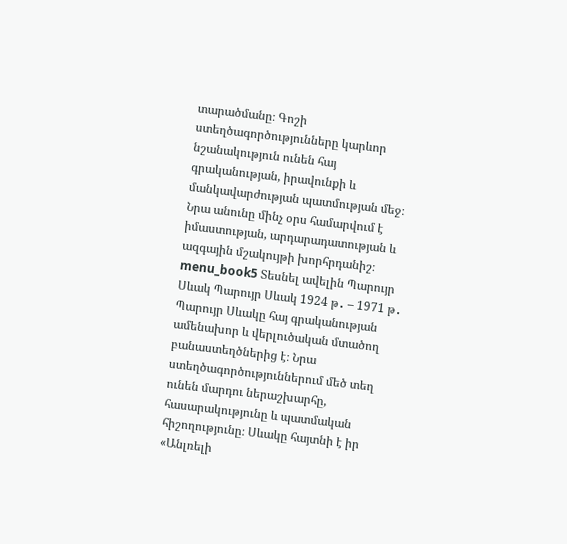տարածմանը։ Գոշի ստեղծագործությունները կարևոր նշանակություն ունեն հայ գրականության, իրավունքի և մանկավարժության պատմության մեջ։ Նրա անունը մինչ օրս համարվում է իմաստության, արդարադատության և ազգային մշակույթի խորհրդանիշ։ menu_book5 Տեսնել ավելին Պարույր Սևակ Պարույր Սևակ 1924 թ․ – 1971 թ․ Պարույր Սևակը հայ գրականության ամենախոր և վերլուծական մտածող բանաստեղծներից է։ Նրա ստեղծագործություններում մեծ տեղ ունեն մարդու ներաշխարհը, հասարակությունը և պատմական հիշողությունը։ Սևակը հայտնի է իր «Անլռելի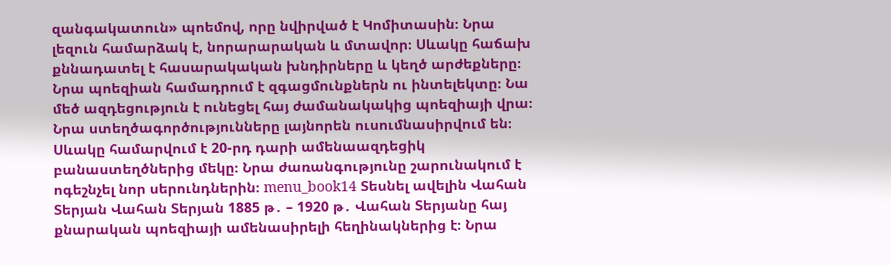զանգակատուն» պոեմով, որը նվիրված է Կոմիտասին։ Նրա լեզուն համարձակ է, նորարարական և մտավոր։ Սևակը հաճախ քննադատել է հասարակական խնդիրները և կեղծ արժեքները։ Նրա պոեզիան համադրում է զգացմունքներն ու ինտելեկտը։ Նա մեծ ազդեցություն է ունեցել հայ ժամանակակից պոեզիայի վրա։ Նրա ստեղծագործությունները լայնորեն ուսումնասիրվում են։ Սևակը համարվում է 20-րդ դարի ամենաազդեցիկ բանաստեղծներից մեկը։ Նրա ժառանգությունը շարունակում է ոգեշնչել նոր սերունդներին։ menu_book14 Տեսնել ավելին Վահան Տերյան Վահան Տերյան 1885 թ․ – 1920 թ․ Վահան Տերյանը հայ քնարական պոեզիայի ամենասիրելի հեղինակներից է։ Նրա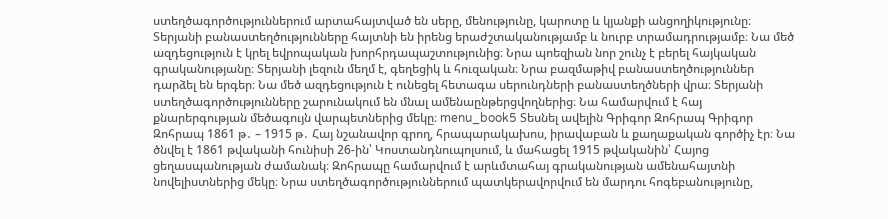ստեղծագործություններում արտահայտված են սերը, մենությունը, կարոտը և կյանքի անցողիկությունը։ Տերյանի բանաստեղծությունները հայտնի են իրենց երաժշտականությամբ և նուրբ տրամադրությամբ։ Նա մեծ ազդեցություն է կրել եվրոպական խորհրդապաշտությունից։ Նրա պոեզիան նոր շունչ է բերել հայկական գրականությանը։ Տերյանի լեզուն մեղմ է, գեղեցիկ և հուզական։ Նրա բազմաթիվ բանաստեղծություններ դարձել են երգեր։ Նա մեծ ազդեցություն է ունեցել հետագա սերունդների բանաստեղծների վրա։ Տերյանի ստեղծագործությունները շարունակում են մնալ ամենաընթերցվողներից։ Նա համարվում է հայ քնարերգության մեծագույն վարպետներից մեկը։ menu_book5 Տեսնել ավելին Գրիգոր Զոհրապ Գրիգոր Զոհրապ 1861 թ․ – 1915 թ․ Հայ նշանավոր գրող, հրապարակախոս, իրավաբան և քաղաքական գործիչ էր։ Նա ծնվել է 1861 թվականի հունիսի 26-ին՝ Կոստանդնուպոլսում, և մահացել 1915 թվականին՝ Հայոց ցեղասպանության ժամանակ։ Զոհրապը համարվում է արևմտահայ գրականության ամենահայտնի նովելիստներից մեկը։ Նրա ստեղծագործություններում պատկերավորվում են մարդու հոգեբանությունը,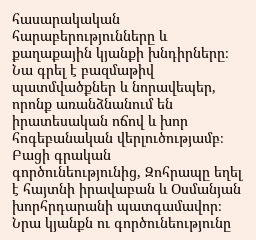հասարակական հարաբերությունները և քաղաքային կյանքի խնդիրները։ Նա գրել է բազմաթիվ պատմվածքներ և նորավեպեր, որոնք առանձնանում են իրատեսական ոճով և խոր հոգեբանական վերլուծությամբ։ Բացի գրական գործունեությունից, Զոհրապը եղել է հայտնի իրավաբան և Օսմանյան խորհրդարանի պատգամավոր։ Նրա կյանքն ու գործունեությունը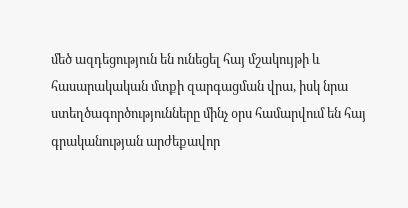մեծ ազդեցություն են ունեցել հայ մշակույթի և հասարակական մտքի զարգացման վրա, իսկ նրա ստեղծագործությունները մինչ օրս համարվում են հայ գրականության արժեքավոր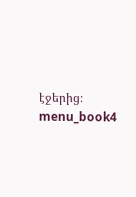էջերից։ menu_book4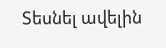Տեսնել ավելին